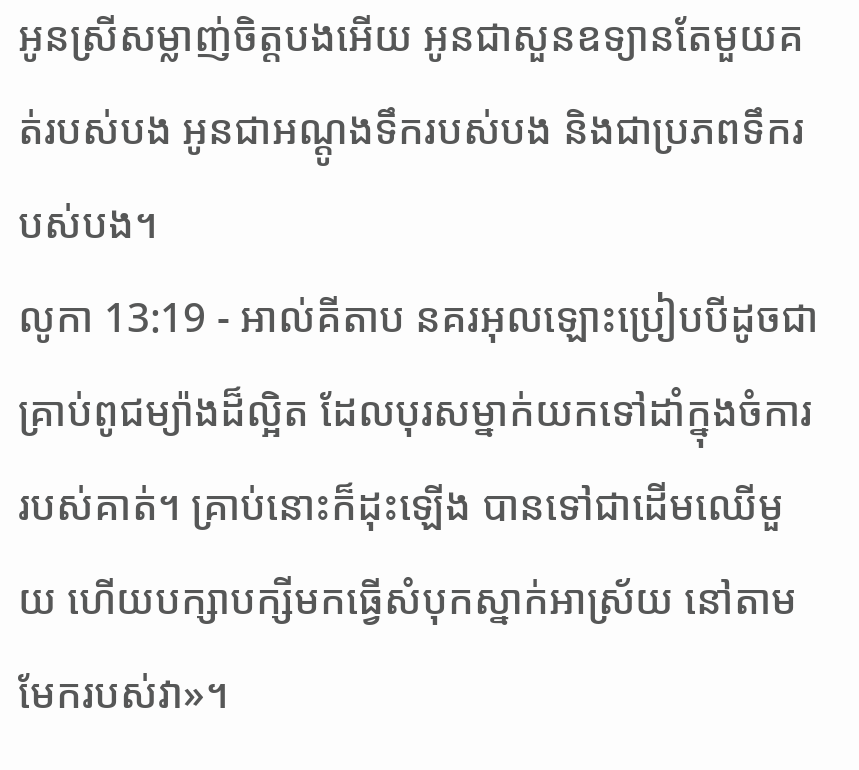អូនស្រីសម្លាញ់ចិត្តបងអើយ អូនជាសួនឧទ្យានតែមួយគត់របស់បង អូនជាអណ្ដូងទឹករបស់បង និងជាប្រភពទឹករបស់បង។
លូកា 13:19 - អាល់គីតាប នគរអុលឡោះប្រៀបបីដូចជាគ្រាប់ពូជម្យ៉ាងដ៏ល្អិត ដែលបុរសម្នាក់យកទៅដាំក្នុងចំការរបស់គាត់។ គ្រាប់នោះក៏ដុះឡើង បានទៅជាដើមឈើមួយ ហើយបក្សាបក្សីមកធ្វើសំបុកស្នាក់អាស្រ័យ នៅតាមមែករបស់វា»។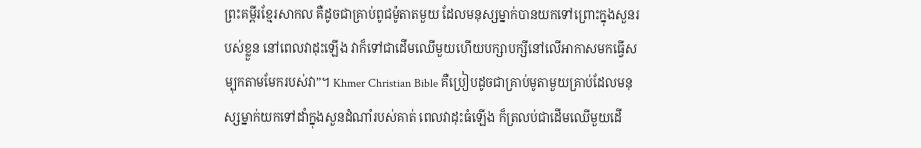ព្រះគម្ពីរខ្មែរសាកល គឺដូចជាគ្រាប់ពូជម៉ូតាតមួយ ដែលមនុស្សម្នាក់បានយកទៅព្រោះក្នុងសួនរបស់ខ្លួន នៅពេលវាដុះឡើង វាក៏ទៅជាដើមឈើមួយហើយបក្សាបក្សីនៅលើអាកាសមកធ្វើសម្បុកតាមមែករបស់វា”។ Khmer Christian Bible គឺប្រៀបដូចជាគ្រាប់មូតាមួយគ្រាប់ដែលមនុស្សម្នាក់យកទៅដាំក្នុងសួនដំណាំរបស់គាត់ ពេលវាដុះធំឡើង ក៏ត្រលប់ជាដើមឈើមួយដើ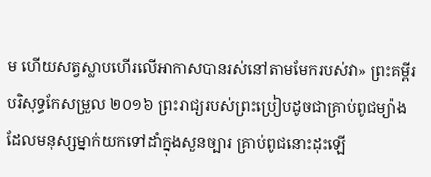ម ហើយសត្វស្លាបហើរលើអាកាសបានរស់នៅតាមមែករបស់វា» ព្រះគម្ពីរបរិសុទ្ធកែសម្រួល ២០១៦ ព្រះរាជ្យរបស់ព្រះប្រៀបដូចជាគ្រាប់ពូជម្យ៉ាង ដែលមនុស្សម្នាក់យកទៅដាំក្នុងសួនច្បារ គ្រាប់ពូជនោះដុះឡើ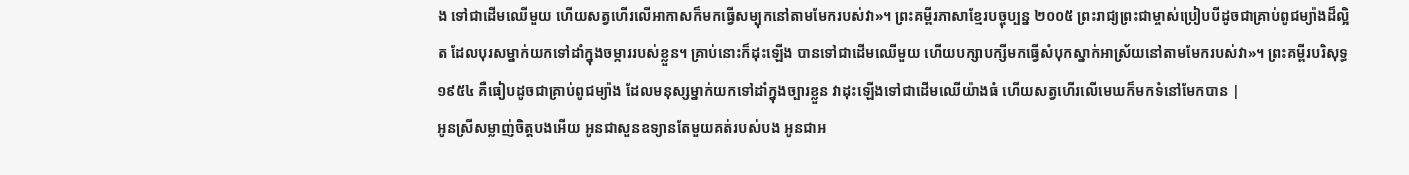ង ទៅជាដើមឈើមួយ ហើយសត្វហើរលើអាកាសក៏មកធ្វើសម្បុកនៅតាមមែករបស់វា»។ ព្រះគម្ពីរភាសាខ្មែរបច្ចុប្បន្ន ២០០៥ ព្រះរាជ្យព្រះជាម្ចាស់ប្រៀបបីដូចជាគ្រាប់ពូជម្យ៉ាងដ៏ល្អិត ដែលបុរសម្នាក់យកទៅដាំក្នុងចម្ការរបស់ខ្លួន។ គ្រាប់នោះក៏ដុះឡើង បានទៅជាដើមឈើមួយ ហើយបក្សាបក្សីមកធ្វើសំបុកស្នាក់អាស្រ័យនៅតាមមែករបស់វា»។ ព្រះគម្ពីរបរិសុទ្ធ ១៩៥៤ គឺធៀបដូចជាគ្រាប់ពូជម្យ៉ាង ដែលមនុស្សម្នាក់យកទៅដាំក្នុងច្បារខ្លួន វាដុះឡើងទៅជាដើមឈើយ៉ាងធំ ហើយសត្វហើរលើមេឃក៏មកទំនៅមែកបាន |
អូនស្រីសម្លាញ់ចិត្តបងអើយ អូនជាសួនឧទ្យានតែមួយគត់របស់បង អូនជាអ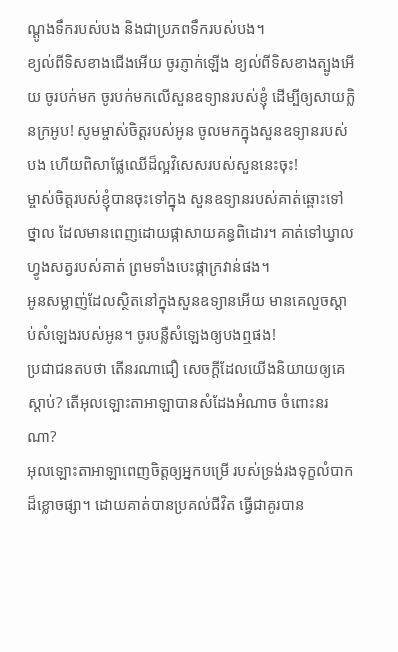ណ្ដូងទឹករបស់បង និងជាប្រភពទឹករបស់បង។
ខ្យល់ពីទិសខាងជើងអើយ ចូរភ្ញាក់ឡើង ខ្យល់ពីទិសខាងត្បូងអើយ ចូរបក់មក ចូរបក់មកលើសួនឧទ្យានរបស់ខ្ញុំ ដើម្បីឲ្យសាយក្លិនក្រអូប! សូមម្ចាស់ចិត្តរបស់អូន ចូលមកក្នុងសួនឧទ្យានរបស់បង ហើយពិសាផ្លែឈើដ៏ល្អវិសេសរបស់សួននេះចុះ!
ម្ចាស់ចិត្តរបស់ខ្ញុំបានចុះទៅក្នុង សួនឧទ្យានរបស់គាត់ឆ្ពោះទៅថ្នាល ដែលមានពេញដោយផ្កាសាយគន្ធពិដោរ។ គាត់ទៅឃ្វាលហ្វូងសត្វរបស់គាត់ ព្រមទាំងបេះផ្កាក្រវាន់ផង។
អូនសម្លាញ់ដែលស្ថិតនៅក្នុងសួនឧទ្យានអើយ មានគេលួចស្ដាប់សំឡេងរបស់អូន។ ចូរបន្លឺសំឡេងឲ្យបងឮផង!
ប្រជាជនតបថា តើនរណាជឿ សេចក្ដីដែលយើងនិយាយឲ្យគេស្តាប់? តើអុលឡោះតាអាឡាបានសំដែងអំណាច ចំពោះនរណា?
អុលឡោះតាអាឡាពេញចិត្តឲ្យអ្នកបម្រើ របស់ទ្រង់រងទុក្ខលំបាកដ៏ខ្លោចផ្សា។ ដោយគាត់បានប្រគល់ជីវិត ធ្វើជាគូរបាន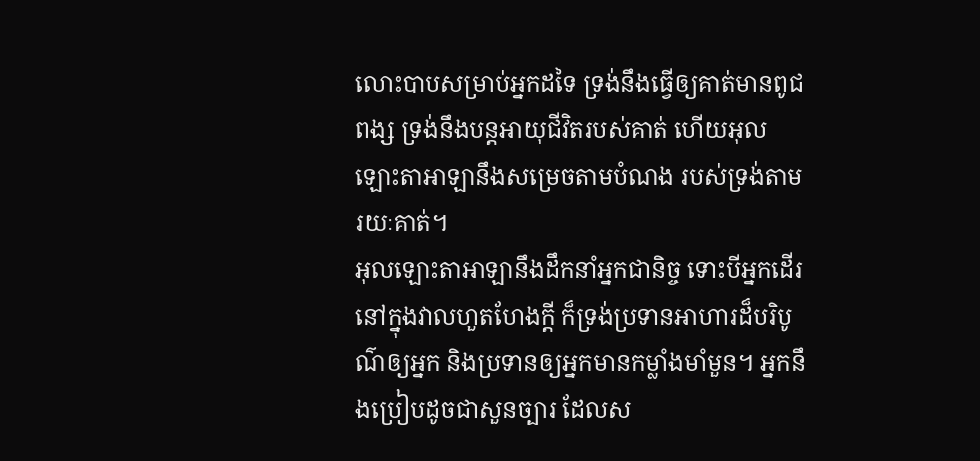លោះបាបសម្រាប់អ្នកដទៃ ទ្រង់នឹងធ្វើឲ្យគាត់មានពូជពង្ស ទ្រង់នឹងបន្តអាយុជីវិតរបស់គាត់ ហើយអុលឡោះតាអាឡានឹងសម្រេចតាមបំណង របស់ទ្រង់តាមរយៈគាត់។
អុលឡោះតាអាឡានឹងដឹកនាំអ្នកជានិច្ច ទោះបីអ្នកដើរនៅក្នុងវាលហួតហែងក្ដី ក៏ទ្រង់ប្រទានអាហារដ៏បរិបូណ៌ឲ្យអ្នក និងប្រទានឲ្យអ្នកមានកម្លាំងមាំមួន។ អ្នកនឹងប្រៀបដូចជាសួនច្បារ ដែលស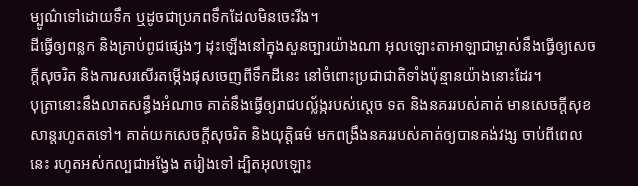ម្បូណ៌ទៅដោយទឹក ឬដូចជាប្រភពទឹកដែលមិនចេះរីង។
ដីធ្វើឲ្យពន្លក និងគ្រាប់ពូជផ្សេងៗ ដុះឡើងនៅក្នុងសួនច្បារយ៉ាងណា អុលឡោះតាអាឡាជាម្ចាស់នឹងធ្វើឲ្យសេចក្ដីសុចរិត និងការសរសើរតម្កើងផុសចេញពីទឹកដីនេះ នៅចំពោះប្រជាជាតិទាំងប៉ុន្មានយ៉ាងនោះដែរ។
បុត្រានោះនឹងលាតសន្ធឹងអំណាច គាត់នឹងធ្វើឲ្យរាជបល្ល័ង្ករបស់ស្តេច ទត និងនគររបស់គាត់ មានសេចក្ដីសុខសាន្តរហូតតទៅ។ គាត់យកសេចក្ដីសុចរិត និងយុត្តិធម៌ មកពង្រឹងនគររបស់គាត់ឲ្យបានគង់វង្ស ចាប់ពីពេលនេះ រហូតអស់កល្បជាអង្វែង តរៀងទៅ ដ្បិតអុលឡោះ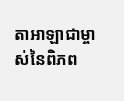តាអាឡាជាម្ចាស់នៃពិភព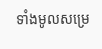ទាំងមូលសម្រេ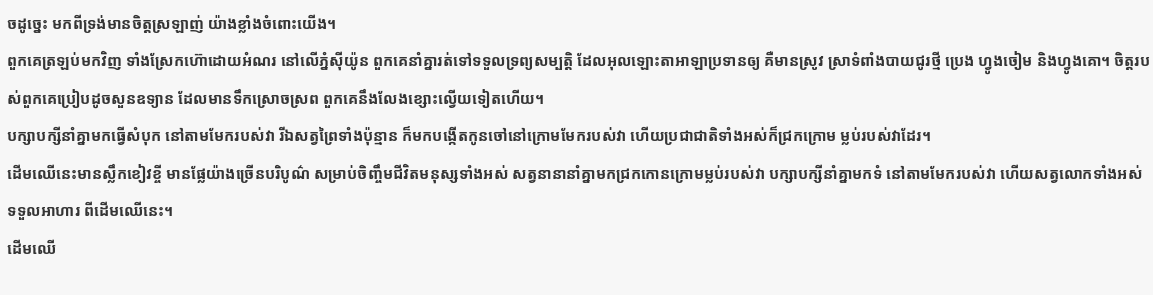ចដូច្នេះ មកពីទ្រង់មានចិត្តស្រឡាញ់ យ៉ាងខ្លាំងចំពោះយើង។
ពួកគេត្រឡប់មកវិញ ទាំងស្រែកហ៊ោដោយអំណរ នៅលើភ្នំស៊ីយ៉ូន ពួកគេនាំគ្នារត់ទៅទទួលទ្រព្យសម្បត្តិ ដែលអុលឡោះតាអាឡាប្រទានឲ្យ គឺមានស្រូវ ស្រាទំពាំងបាយជូរថ្មី ប្រេង ហ្វូងចៀម និងហ្វូងគោ។ ចិត្តរបស់ពួកគេប្រៀបដូចសួនឧទ្យាន ដែលមានទឹកស្រោចស្រព ពួកគេនឹងលែងខ្សោះល្វើយទៀតហើយ។
បក្សាបក្សីនាំគ្នាមកធ្វើសំបុក នៅតាមមែករបស់វា រីឯសត្វព្រៃទាំងប៉ុន្មាន ក៏មកបង្កើតកូនចៅនៅក្រោមមែករបស់វា ហើយប្រជាជាតិទាំងអស់ក៏ជ្រកក្រោម ម្លប់របស់វាដែរ។
ដើមឈើនេះមានស្លឹកខៀវខ្ចី មានផ្លែយ៉ាងច្រើនបរិបូណ៌ សម្រាប់ចិញ្ចឹមជីវិតមនុស្សទាំងអស់ សត្វនានានាំគ្នាមកជ្រកកោនក្រោមម្លប់របស់វា បក្សាបក្សីនាំគ្នាមកទំ នៅតាមមែករបស់វា ហើយសត្វលោកទាំងអស់ទទួលអាហារ ពីដើមឈើនេះ។
ដើមឈើ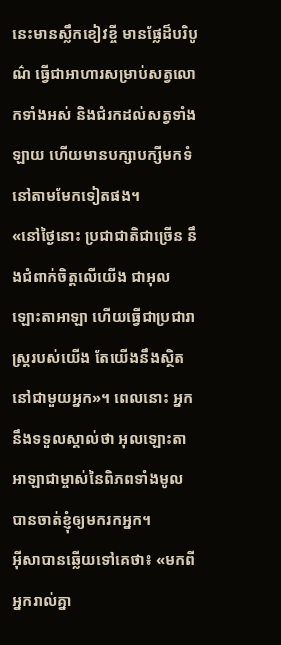នេះមានស្លឹកខៀវខ្ចី មានផ្លែដ៏បរិបូណ៌ ធ្វើជាអាហារសម្រាប់សត្វលោកទាំងអស់ និងជំរកដល់សត្វទាំងឡាយ ហើយមានបក្សាបក្សីមកទំនៅតាមមែកទៀតផង។
«នៅថ្ងៃនោះ ប្រជាជាតិជាច្រើន នឹងជំពាក់ចិត្តលើយើង ជាអុលឡោះតាអាឡា ហើយធ្វើជាប្រជារាស្ត្ររបស់យើង តែយើងនឹងស្ថិតនៅជាមួយអ្នក»។ ពេលនោះ អ្នកនឹងទទួលស្គាល់ថា អុលឡោះតាអាឡាជាម្ចាស់នៃពិភពទាំងមូល បានចាត់ខ្ញុំឲ្យមករកអ្នក។
អ៊ីសាបានឆ្លើយទៅគេថា៖ «មកពីអ្នករាល់គ្នា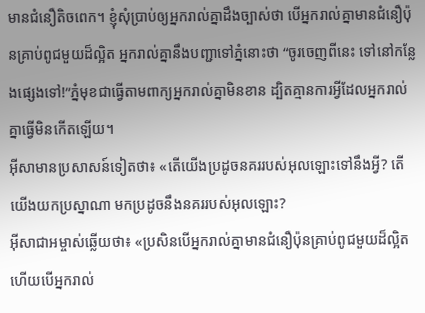មានជំនឿតិចពេក។ ខ្ញុំសុំប្រាប់ឲ្យអ្នករាល់គ្នាដឹងច្បាស់ថា បើអ្នករាល់គ្នាមានជំនឿប៉ុនគ្រាប់ពូជមួយដ៏ល្អិត អ្នករាល់គ្នានឹងបញ្ជាទៅភ្នំនោះថា “ចូរចេញពីនេះ ទៅនៅកន្លែងផ្សេងទៅ!”ភ្នំមុខជាធ្វើតាមពាក្យអ្នករាល់គ្នាមិនខាន ដ្បិតគ្មានការអ្វីដែលអ្នករាល់គ្នាធ្វើមិនកើតឡើយ។
អ៊ីសាមានប្រសាសន៍ទៀតថា៖ «តើយើងប្រដូចនគររបស់អុលឡោះទៅនឹងអ្វី? តើយើងយកប្រស្នាណា មកប្រដូចនឹងនគររបស់អុលឡោះ?
អ៊ីសាជាអម្ចាស់ឆ្លើយថា៖ «ប្រសិនបើអ្នករាល់គ្នាមានជំនឿប៉ុនគ្រាប់ពូជមួយដ៏ល្អិត ហើយបើអ្នករាល់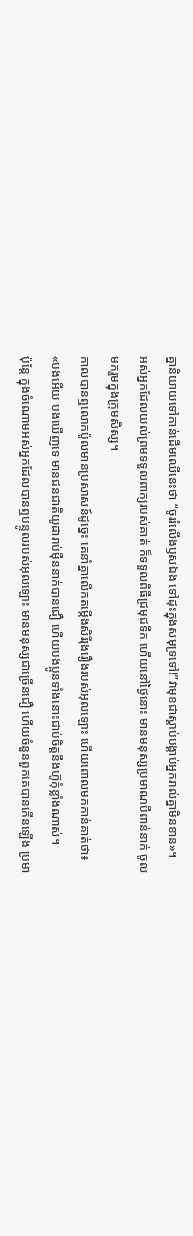គ្នានិយាយទៅកាន់ដើមឈើនេះថា “ចូររំលើងឫសឯង ទៅដុះក្នុងសមុទ្រទៅ!”វាមុខជាស្ដាប់បង្គាប់អ្នករាល់គ្នាមិនខាន»។
អស់អ្នកដែលយល់ព្រមទទួលពាក្យរបស់គាត់ ក៏ទទួលពិធីជ្រមុជទឹក ហើយនៅថ្ងៃនោះ មានមនុស្សប្រមាណបីពាន់នាក់ ចូលមករួមក្នុងក្រុមសិស្ស។
កាលបានឮលោកប៉ូលមានប្រសាសន៍ដូច្នេះ គេនាំគ្នាលើកតម្កើងសិរីរុងរឿងរបស់អុលឡោះ ហើយពោលមកកាន់គាត់ថា៖ «បងអើយ បងឃើញទេ មានជនជាតិយូដារាប់ម៉ឺននាក់បានជឿ ហើយបងប្អូនទាំងនោះជាប់ចិត្ដនឹងហ៊ូកុំខ្លាំងណាស់។
ប៉ុន្ដែ ក្នុងចំណោមអស់អ្នកដែលបានឮបន្ទូលរបស់អុលឡោះ មានមនុស្សជាច្រើនជឿ ហើយចំនួនពួកគេបានកើនឡើង ប្រមា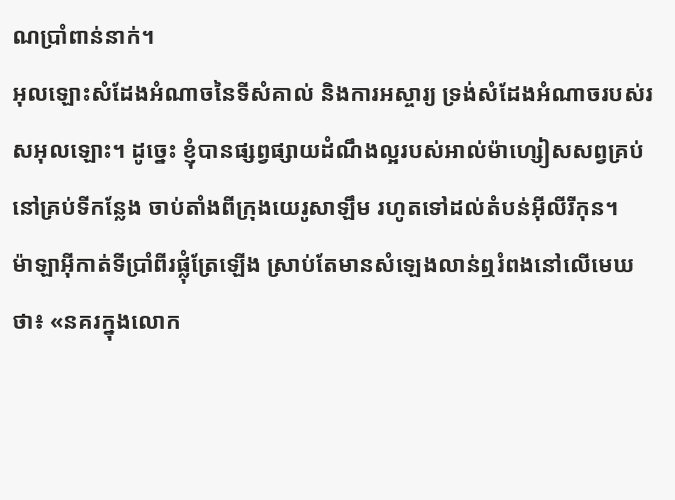ណប្រាំពាន់នាក់។
អុលឡោះសំដែងអំណាចនៃទីសំគាល់ និងការអស្ចារ្យ ទ្រង់សំដែងអំណាចរបស់រសអុលឡោះ។ ដូច្នេះ ខ្ញុំបានផ្សព្វផ្សាយដំណឹងល្អរបស់អាល់ម៉ាហ្សៀសសព្វគ្រប់ នៅគ្រប់ទីកន្លែង ចាប់តាំងពីក្រុងយេរូសាឡឹម រហូតទៅដល់តំបន់អ៊ីលីរីកុន។
ម៉ាឡាអ៊ីកាត់ទីប្រាំពីរផ្លុំត្រែឡើង ស្រាប់តែមានសំឡេងលាន់ឮរំពងនៅលើមេឃថា៖ «នគរក្នុងលោក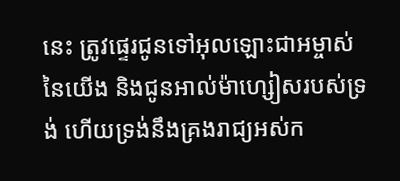នេះ ត្រូវផ្ទេរជូនទៅអុលឡោះជាអម្ចាស់នៃយើង និងជូនអាល់ម៉ាហ្សៀសរបស់ទ្រង់ ហើយទ្រង់នឹងគ្រងរាជ្យអស់ក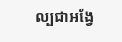ល្បជាអង្វែ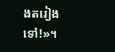ងតរៀងទៅ!»។